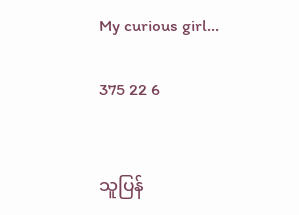My curious girl...

375 22 6


သူပြန်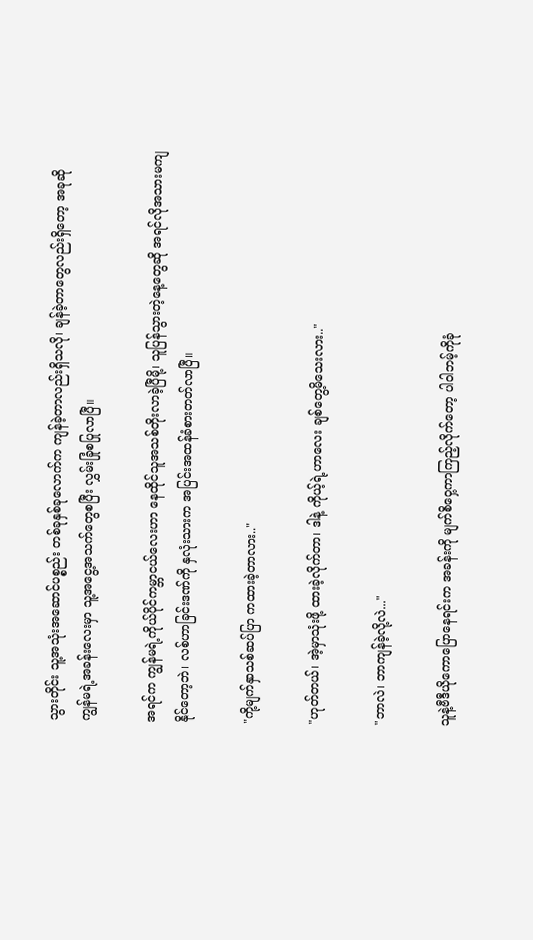သွားတိုင်း သူ့အသုံးအဆောင်ပစ္စည်း တစ်ခုနှစ်ခုလောက်က ကျန်ခဲ့တာလည်းရှိသလို၊ ချန်ခဲ့တာတွေလည်းရှိတော့ အခု‌ဆို ကျွန်မရဲ့အခန်းလေးမှာ သူ့အငွေ့အသက်တွေစပြီး လွှမ်းခြုံစပြုလာပြီ။

အရင်က ကျွန်မရဲ့ကိုယ်ပိုင်ကမ္ဘာငယ်လေးဟာ နေထိုင်သူအသစ်တိုးလာခဲ့ပြီမို့၊ သူပြန်သွားတဲ့နေ့တွေဆို အရင်လိုအသားမကျနိုင်တော့ဘဲ၊ လစ်ဟာခြင်းဒဏ်ကို နှလုံးသားက အပြင်းအထန်ခံစားတတ်လာပြီ။

"ကို့မျက်နှာသစ်ဆပ်ပြာ ကထားခဲ့တာလား.."

"ဟုတ်တယ်၊ အဲ့မှာသုံးဖို့ ထားခဲ့လိုက်တာ၊ ဒါနဲ့ ကိုယ့်ရဲ့ဟာလေး ချစ်တွေ့မိသေးလား.."

"ဘာလဲ၊ ဘာကျန်ခဲ့လို့လဲ..."

သူနဲ့ဗီဒီယိုကောပြောနေရင်းက အခန်းကို မျက်စိဝှေ့ကာကြည့်လိုက်တော့ ပါဝါဘမ့်ကိုခုံ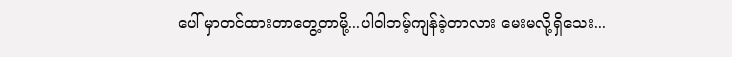ပေါ် မှာတင်ထားတာတွေ့တာမို့...ပါဝါဘမ့်ကျန်ခဲ့တာလား မေးမလို့ရှိသေး...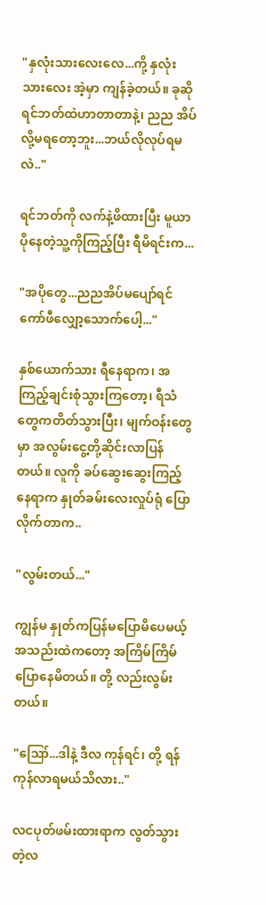"နှလုံးသားလေးလေ...ကို့ နှလုံးသားလေး အဲ့မှာ ကျန်ခဲ့တယ်။ ခုဆို ရင်ဘတ်ထဲဟာတာတာနဲ့၊ ညည အိပ်လို့မရတော့ဘူး...ဘယ်လိုလုပ်ရမလဲ.."

ရင်ဘတ်ကို လက်နဲ့ဖိထားပြီး မူယာပိုနေတဲ့သူ့ကိုကြည့်ပြီး ရီမိရင်းက...

"အပိုတွေ...ညညအိပ်မပျော်ရင် ကော်ဖီလျှော့သောက်ပေါ့..."

နှစ်ယောက်သား ရီနေရာက၊ အကြည့်ချင်းစုံသွားကြတော့၊ ရီသံတွေကတိတ်သွားပြီး၊ မျက်ဝန်းတွေမှာ အလွမ်းငွေ့တို့ဆိုင်းလာပြန်တယ်။ လူကို ခပ်ဆွေးဆွေးကြည့်နေရာက နှုတ်ခမ်းလေးလှုပ်ရုံ ပြောလိုက်တာက..

"လွမ်းတယ်..."

ကျွန်မ နှုတ်ကပြန်မပြောမိပေမယ့် အသည်းထဲကတော့ အကြိမ်ကြိမ်ပြောနေမိတယ်။ တို့ လည်းလွမ်းတယ်။

"ဪ...ဒါနဲ့ ဒီလ ကုန်ရင်၊ တို့ ရန်ကုန်လာရမယ်သိလား.."

လငပုတ်ဖမ်းထားရာက လွတ်သွားတဲ့လ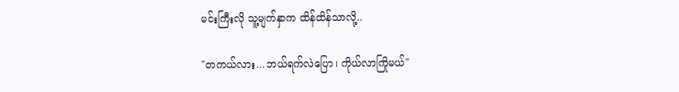မင်းကြီးလို သူ့မျက်နှာက ထိန်ထိန်သာလို့..

"တကယ်လား...ဘယ်ရက်လဲပြော၊ ကိုယ်လာကြိုမယ်‌"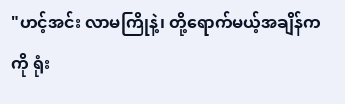"ဟင့်အင်း လာမကြိုနဲ့၊ တို့ရောက်မယ့်အချိန်က ကို ရုံး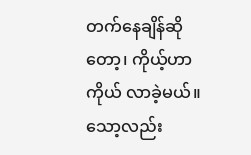တက်နေချိန်ဆိုတော့၊ ကိုယ့်ဟာကိုယ် လာခဲ့မယ်။ သော့လည်း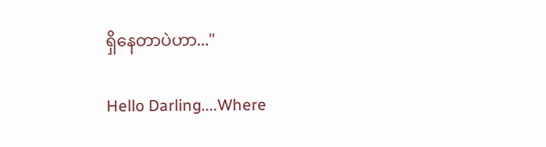ရှိနေတာပဲဟာ..."

Hello Darling....Where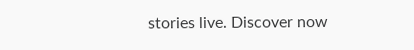stories live. Discover now